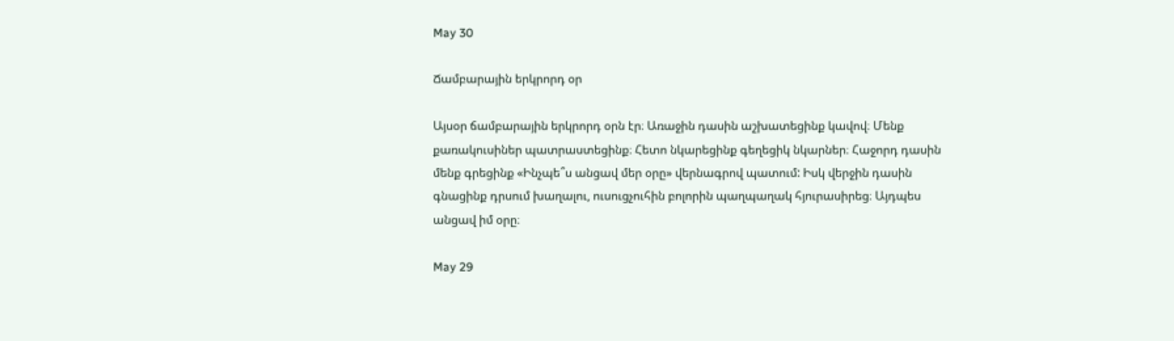May 30

Ճամբարային երկրորդ օր

Այսօր ճամբարային երկրորդ օրն էր։ Առաջին դասին աշխատեցինք կավով։ Մենք քառակուսիներ պատրաստեցինք։ Հետո նկարեցինք գեղեցիկ նկարներ։ Հաջորդ դասին մենք գրեցինք «Ինչպե՞ս անցավ մեր օրը» վերնագրով պատում: Իսկ վերջին դասին գնացինք դրսում խաղալու, ուսուցչուհին բոլորին պաղպաղակ հյուրասիրեց։ Այդպես անցավ իմ օրը։

May 29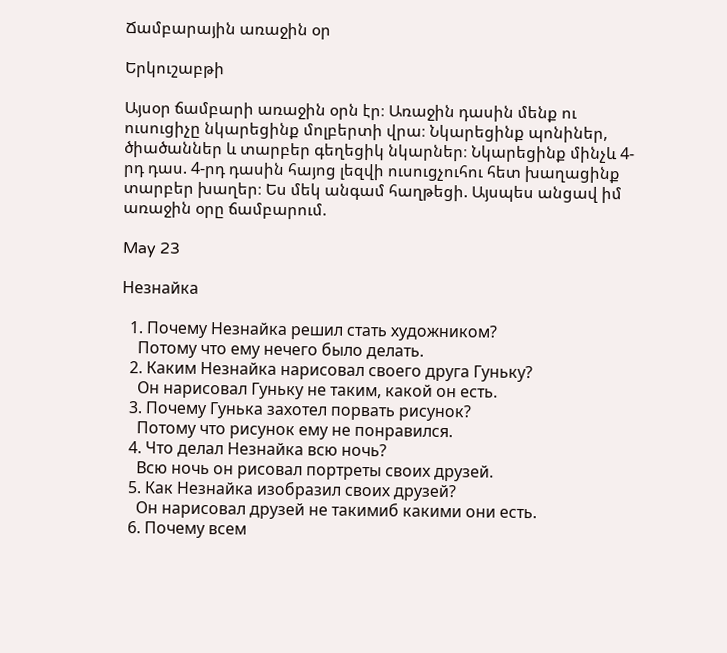Ճամբարային առաջին օր

Երկուշաբթի

Այսօր ճամբարի առաջին օրն էր։ Առաջին դասին մենք ու ուսուցիչը նկարեցինք մոլբերտի վրա։ Նկարեցինք պոնիներ, ծիածաններ և տարբեր գեղեցիկ նկարներ։ Նկարեցինք մինչև 4-րդ դաս. 4-րդ դասին հայոց լեզվի ուսուցչուհու հետ խաղացինք տարբեր խաղեր։ Ես մեկ անգամ հաղթեցի. Այսպես անցավ իմ առաջին օրը ճամբարում.

May 23

Незнайка

  1. Почему Незнайка решил стать художником?
    Потому что ему нечего было делать.
  2. Каким Незнайка нарисовал своего друга Гуньку?
    Он нарисовал Гуньку не таким, какой он есть.
  3. Почему Гунька захотел порвать рисунок?
    Потому что рисунок ему не понравился.
  4. Что делал Незнайка всю ночь?
    Всю ночь он рисовал портреты своих друзей.
  5. Как Незнайка изобразил своих друзей?
    Он нарисовал друзей не такимиб какими они есть.
  6. Почему всем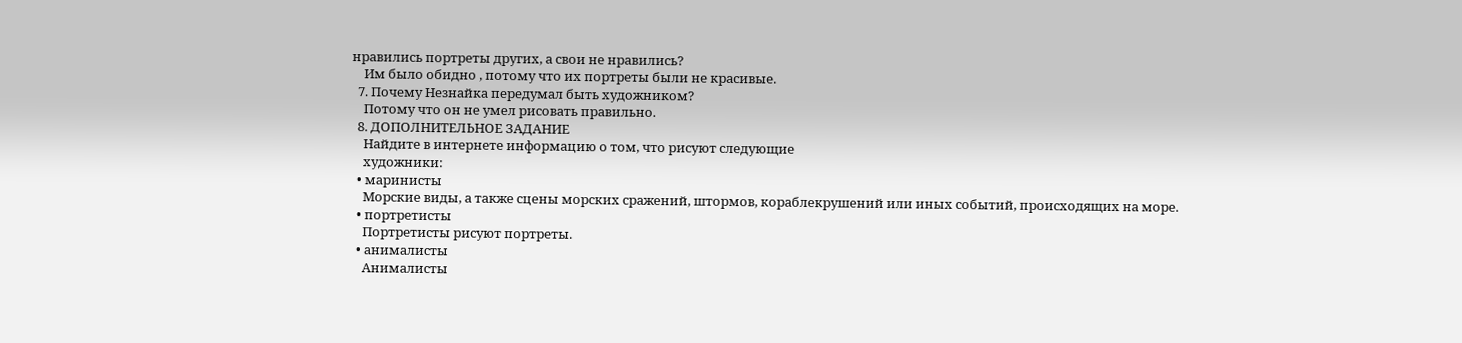нравились портреты других, а свои не нравились?
    Им было обидно , потому что их портреты были не красивые.
  7. Почему Незнайка передумал быть художником?
    Потому что он не умел рисовать правильно.
  8. ДОПОЛНИТЕЛЬНОЕ ЗАДАНИЕ
    Найдите в интернете информацию о том, что рисуют следующие
    художники:
  • маринисты
    Морские виды, а также сцены морских сражений, штормов, кораблекрушений или иных событий, происходящих на море.
  • портретисты
    Портретисты рисуют портреты.
  • анималисты
    Анималисты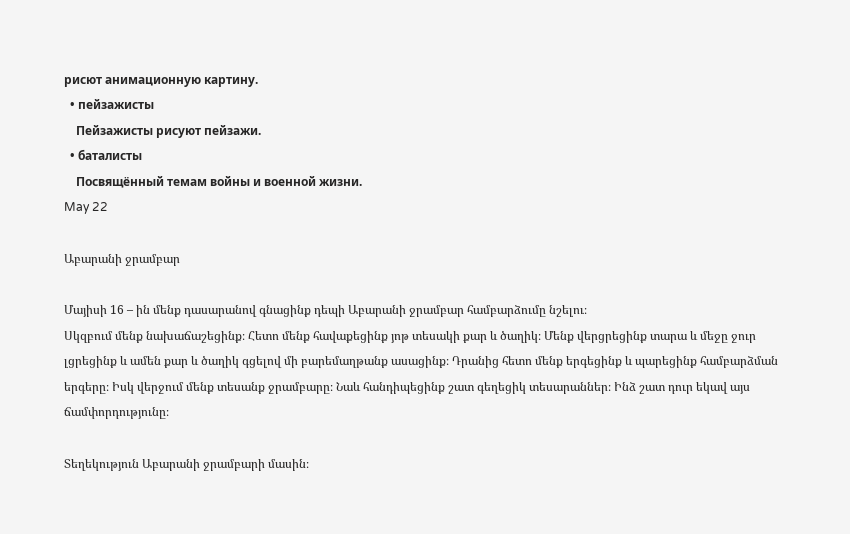рисют анимационную картину.
  • пейзажисты
    Пейзажисты рисуют пейзажи.
  • баталисты
    Посвящённый темам войны и военной жизни.
May 22

Աբարանի ջրամբար

Մայիսի 16 – ին մենք դասարանով գնացինք դեպի Աբարանի ջրամբար համբարձումը նշելու։
Սկզբում մենք նախաճաշեցինք։ Հետո մենք հավաքեցինք յոթ տեսակի քար և ծաղիկ։ Մենք վերցրեցինք տարա և մեջը ջուր լցրեցինք և ամեն քար և ծաղիկ գցելով մի բարեմաղթանք ասացինք։ Դրանից հետո մենք երգեցինք և պարեցինք համբարձման երգերը։ Իսկ վերջում մենք տեսանք ջրամբարը։ Նաև հանդիպեցինք շատ գեղեցիկ տեսարաններ։ Ինձ շատ դուր եկավ այս ճամփորդությունը։

Տեղեկություն Աբարանի ջրամբարի մասին։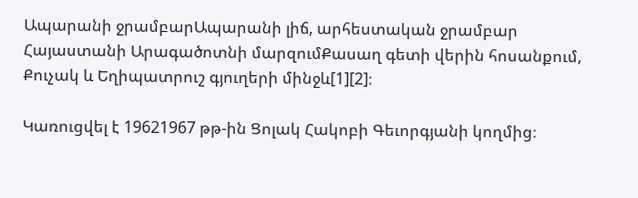Ապարանի ջրամբարԱպարանի լիճ, արհեստական ջրամբար Հայաստանի Արագածոտնի մարզումՔասաղ գետի վերին հոսանքում, Քուչակ և Եղիպատրուշ գյուղերի մինջև[1][2]։

Կառուցվել է 19621967 թթ-ին Ցոլակ Հակոբի Գեւորգյանի կողմից։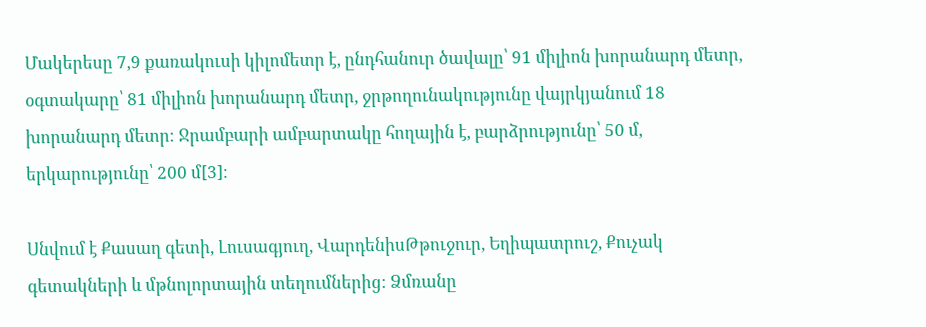Մակերեսը 7,9 քառակուսի կիլոմետր է, ընդհանուր ծավալը՝ 91 միլիոն խորանարդ մետր, օգտակարը՝ 81 միլիոն խորանարդ մետր, ջրթողունակությունը վայրկյանում 18 խորանարդ մետր։ Ջրամբարի ամբարտակը հողային է, բարձրությունը՝ 50 մ, երկարությունը՝ 200 մ[3]։

Սնվում է Քասաղ գետի, Լուսագյուղ, ՎարդենիսԹթուջուր, Եղիպատրուշ, Քուչակ գետակների և մթնոլորտային տեղումներից։ Ձմռանը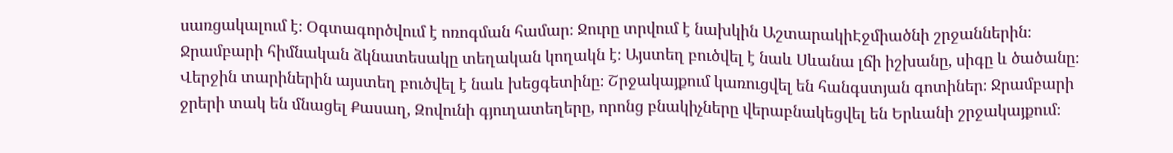սառցակալում է։ Օգտագործվում է ոռոգման համար։ Ջուրը տրվում է նախկին ԱշտարակիԷջմիածնի շրջաններին։ Ջրամբարի հիմնական ձկնատեսակը տեղական կողակն է։ Այստեղ բուծվել է նաև Սևանա լճի իշխանը, սիգը և ծածանը։ Վերջին տարիներին այստեղ բուծվել է նաև խեցգետինը։ Շրջակայքում կառուցվել են հանգստյան գոտիներ։ Ջրամբարի ջրերի տակ են մնացել Քասաղ, Զովունի գյուղատեղերը, որոնց բնակիչները վերաբնակեցվել են Երևանի շրջակայքում։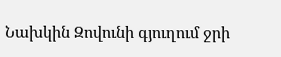Նախկին Զովունի գյուղում ջրի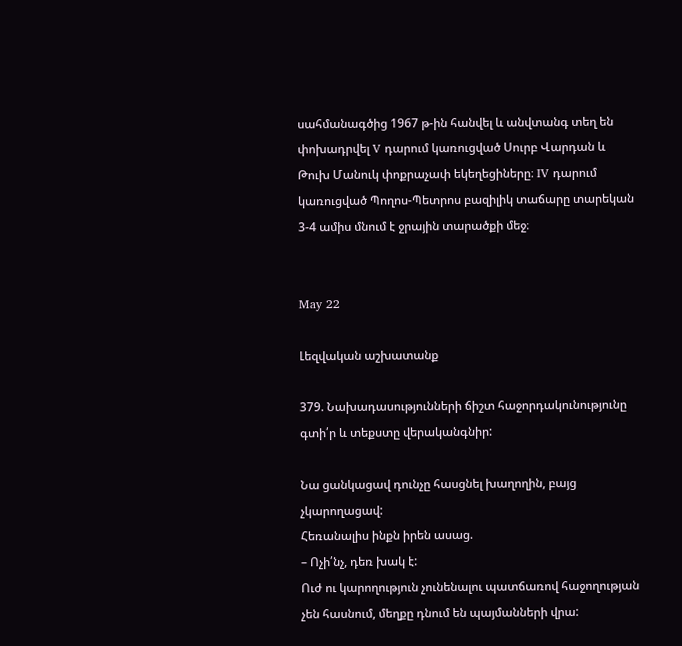սահմանագծից 1967 թ-ին հանվել և անվտանգ տեղ են փոխադրվել V դարում կառուցված Սուրբ Վարդան և Թուխ Մանուկ փոքրաչափ եկեղեցիները։ IV դարում կառուցված Պողոս-Պետրոս բազիլիկ տաճարը տարեկան 3-4 ամիս մնում է ջրային տարածքի մեջ։


May 22

Լեզվական աշխատանք

379. Նախադասությունների ճիշտ հաջորդակունությունը գտի՛ր և տեքստը վերականգնիր:

Նա ցանկացավ դունչը հասցնել խաղողին, բայց չկարողացավ:
Հեռանալիս ինքն իրեն ասաց.
– Ոչի՛նչ, դեռ խակ է:
Ուժ ու կարողություն չունենալու պատճառով հաջողության չեն հասնում, մեղքը դնում են պայմանների վրա: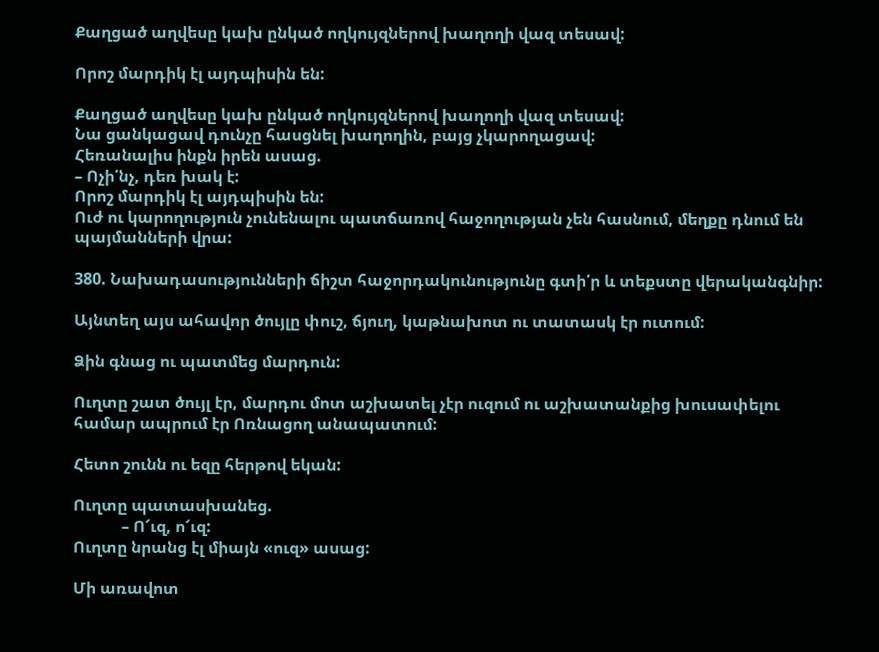Քաղցած աղվեսը կախ ընկած ողկույզներով խաղողի վազ տեսավ:

Որոշ մարդիկ էլ այդպիսին են:

Քաղցած աղվեսը կախ ընկած ողկույզներով խաղողի վազ տեսավ:
Նա ցանկացավ դունչը հասցնել խաղողին, բայց չկարողացավ:
Հեռանալիս ինքն իրեն ասաց.
– Ոչի՛նչ, դեռ խակ է:
Որոշ մարդիկ էլ այդպիսին են:
Ուժ ու կարողություն չունենալու պատճառով հաջողության չեն հասնում, մեղքը դնում են պայմանների վրա:

380. Նախադասությունների ճիշտ հաջորդակունությունը գտի՛ր և տեքստը վերականգնիր:

Այնտեղ այս ահավոր ծույլը փուշ, ճյուղ, կաթնախոտ ու տատասկ էր ուտում:

Ձին գնաց ու պատմեց մարդուն:

Ուղտը շատ ծույլ էր, մարդու մոտ աշխատել չէր ուզում ու աշխատանքից խուսափելու համար ապրում էր Ոռնացող անապատում:

Հետո շունն ու եզը հերթով եկան:

Ուղտը պատասխանեց.
            – Ո՜ւզ, ո՜ւզ:
Ուղտը նրանց էլ միայն «ուզ» ասաց:

Մի առավոտ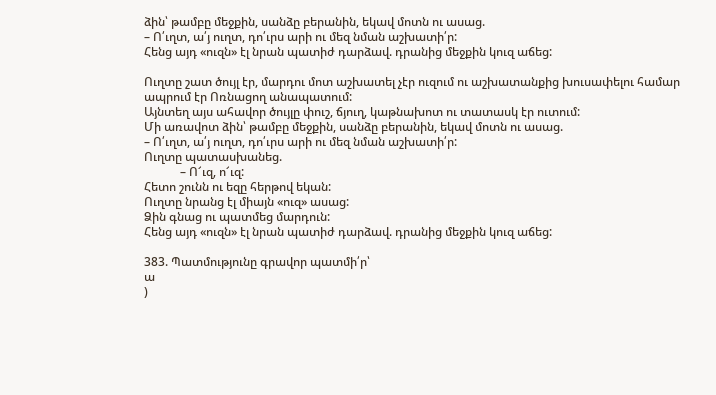ձին՝ թամբը մեջքին, սանձը բերանին, եկավ մոտն ու ասաց.
– Ո՛ւղտ, ա՛յ ուղտ, դո՛ւրս արի ու մեզ նման աշխատի՛ր:
Հենց այդ «ուզն» էլ նրան պատիժ դարձավ. դրանից մեջքին կուզ աճեց:

Ուղտը շատ ծույլ էր, մարդու մոտ աշխատել չէր ուզում ու աշխատանքից խուսափելու համար ապրում էր Ոռնացող անապատում:
Այնտեղ այս ահավոր ծույլը փուշ, ճյուղ, կաթնախոտ ու տատասկ էր ուտում:
Մի առավոտ ձին՝ թամբը մեջքին, սանձը բերանին, եկավ մոտն ու ասաց.
– Ո՛ւղտ, ա՛յ ուղտ, դո՛ւրս արի ու մեզ նման աշխատի՛ր:
Ուղտը պատասխանեց.
            – Ո՜ւզ, ո՜ւզ:
Հետո շունն ու եզը հերթով եկան:
Ուղտը նրանց էլ միայն «ուզ» ասաց:
Ձին գնաց ու պատմեց մարդուն:
Հենց այդ «ուզն» էլ նրան պատիժ դարձավ. դրանից մեջքին կուզ աճեց:

383. Պատմությունը գրավոր պատմի՛ր՝
ա
)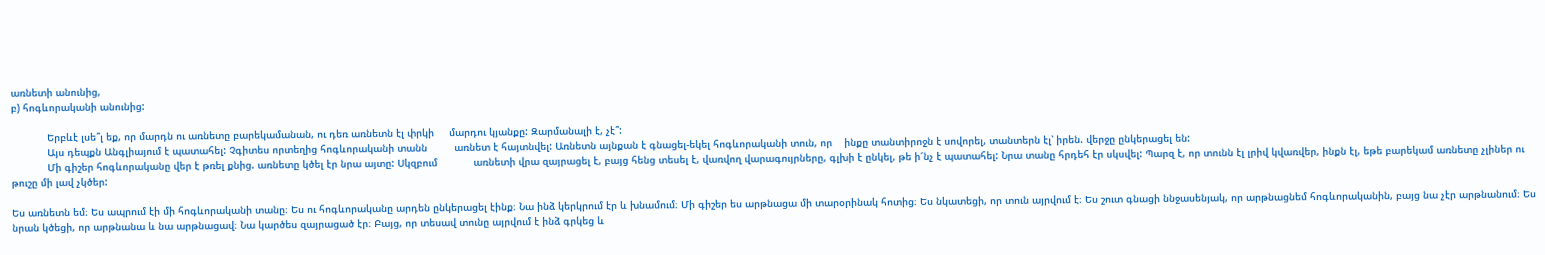առնետի անունից,
բ) հոգևորականի անունից:

            Երբևէ լսե՞լ եք, որ մարդն ու առնետը բարեկամանան, ու դեռ առնետն էլ փրկի     մարդու կյանքը: Զարմանալի է, չէ՞:
            Այս դեպքն Անգլիայում է պատահել: Չգիտես որտեղից հոգևորականի տանն         առնետ է հայտնվել: Առնետն այնքան է գնացել-եկել հոգևորականի տուն, որ    ինքը տանտիրոջն է սովորել, տանտերն էլ՝ իրեն. վերջը ընկերացել են:
            Մի գիշեր հոգևորականը վեր է թռել քնից. առնետը կծել էր նրա այտը: Սկզբում            առնետի վրա զայրացել է, բայց հենց տեսել է, վառվող վարագույրները, գլխի է ընկել, թե ի՜նչ է պատահել: Նրա տանը հրդեհ էր սկսվել: Պարզ է, որ տունն էլ լրիվ կվառվեր, ինքն էլ, եթե բարեկամ առնետը չլիներ ու թուշը մի լավ չկծեր:

Ես առնետն եմ։ Ես ապրում էի մի հոգևորականի տանը։ Ես ու հոգևորականը արդեն ընկերացել էինք։ Նա ինձ կերկրում էր և խնամում։ Մի գիշեր ես արթնացա մի տարօրինակ հոտից։ Ես նկատեցի, որ տուն այրվում է։ Ես շուտ գնացի ննջասենյակ, որ արթնացնեմ հոգևորականին, բայց նա չէր արթնանում։ Ես նրան կծեցի, որ արթնանա և նա արթնացավ։ Նա կարծես զայրացած էր։ Բայց, որ տեսավ տունը այրվում է ինձ գրկեց և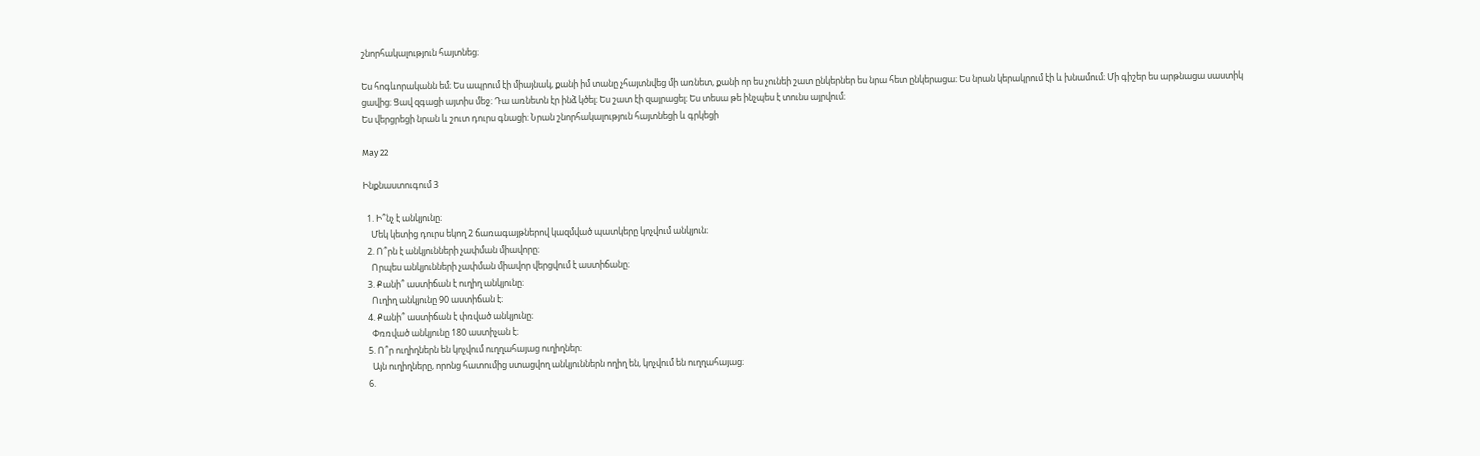շնորհակալություն հայտնեց։

Ես հոգևորականն եմ։ Ես ապրում էի միայնակ, քանի իմ տանը չհայտնվեց մի առնետ, քանի որ ես չունեի շատ ընկերներ ես նրա հետ ընկերացա։ Ես նրան կերակրում էի և խնամում։ Մի գիշեր ես արթնացա սաստիկ ցավից։ Ցավ զգացի այտիս մեջ։ Դա առնետն էր ինձ կծել։ Ես շատ էի զայրացել։ Ես տեսա թե ինչպես է տունս այրվում։
Ես վերցրեցի նրան և շուտ դուրս գնացի։ Նրան շնորհակալություն հայտնեցի և գրկեցի

May 22

Ինքնաստուգում 3

  1. Ի՞նչ է անկյունը։
    Մեկ կետից դուրս եկող 2 ճառագայթներով կազմված պատկերը կոչվում անկյուն։
  2. Ո՞րն է անկյունների չափման միավորը։
    Որպես անկյունների չափման միավոր վերցվում է աստիճանը։
  3. Քանի՞ աստիճան է ուղիղ անկյունը։
    Ուղիղ անկյունը 90 աստիճան է։
  4. Քանի՞ աստիճան է փռված անկյունը։
    Փռռված անկյունը 180 աստիչան է։
  5. Ո՞ր ուղիղներն են կոչվում ուղղահայաց ուղիղներ։
    Այն ուղիղները, որոնց հատումից ստացվող անկյուններն ողիղ են, կոչվում են ուղղահայաց։
  6.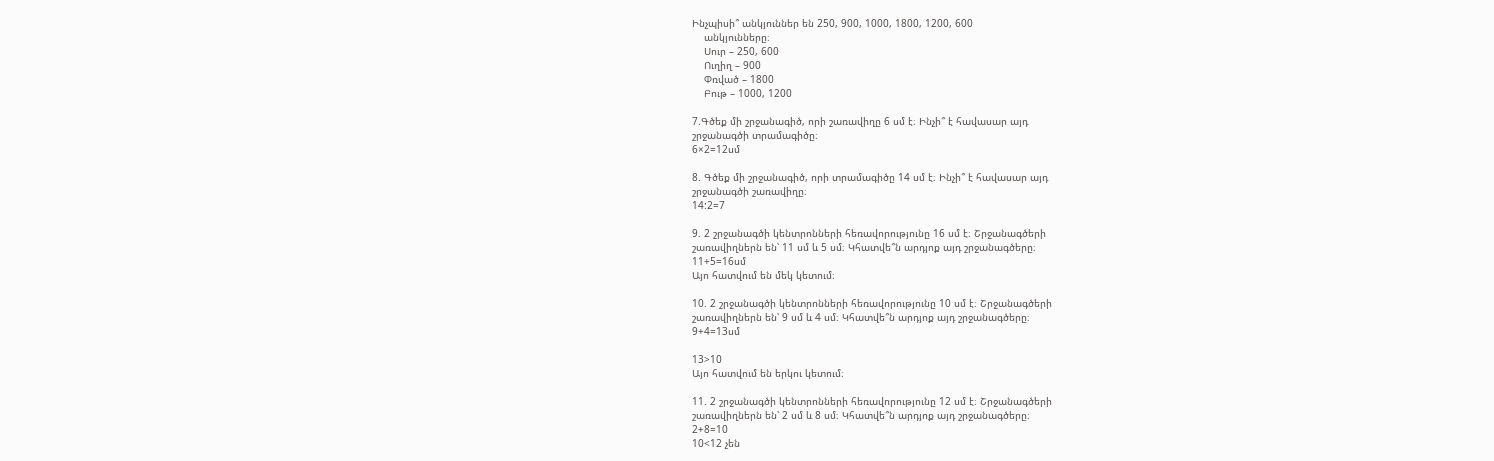Ինչպիսի՞ անկյուններ են 250, 900, 1000, 1800, 1200, 600
    անկյունները։
    Սուր – 250, 600
    Ուղիղ – 900
    Փռված – 1800
    Բութ – 1000, 1200

7.Գծեք մի շրջանագիծ, որի շառավիղը 6 սմ է։ Ինչի՞ է հավասար այդ
շրջանագծի տրամագիծը։
6×2=12սմ

8. Գծեք մի շրջանագիծ, որի տրամագիծը 14 սմ է։ Ինչի՞ է հավասար այդ
շրջանագծի շառավիղը։
14:2=7

9. 2 շրջանագծի կենտրոնների հեռավորությունը 16 սմ է։ Շրջանագծերի
շառավիղներն են՝ 11 սմ և 5 սմ։ Կհատվե՞ն արդյոք այդ շրջանագծերը։
11+5=16սմ
Այո հատվում են մեկ կետում։

10. 2 շրջանագծի կենտրոնների հեռավորությունը 10 սմ է։ Շրջանագծերի
շառավիղներն են՝ 9 սմ և 4 սմ։ Կհատվե՞ն արդյոք այդ շրջանագծերը։
9+4=13սմ

13>10
Այո հատվում են երկու կետում։

11. 2 շրջանագծի կենտրոնների հեռավորությունը 12 սմ է։ Շրջանագծերի
շառավիղներն են՝ 2 սմ և 8 սմ։ Կհատվե՞ն արդյոք այդ շրջանագծերը։
2+8=10
10<12 չեն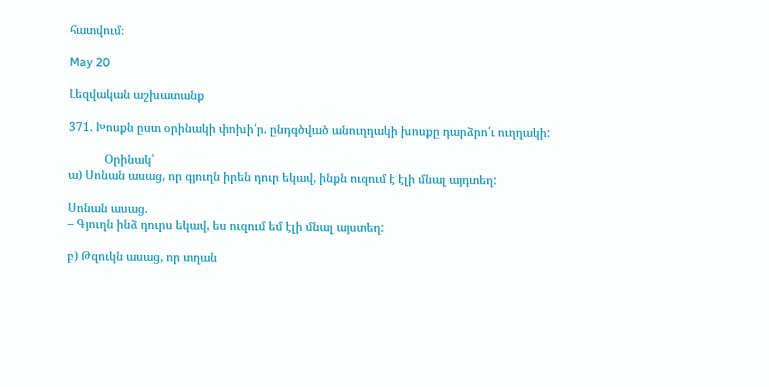հատվում։

May 20

Լեզվական աշխատանք

371. Խոսքն ըստ օրինակի փոխի՛ր. ընդգծված անուղղակի խոսքը դարձրո՛ւ ուղղակի:

            Օրինակ՝
ա) Սոնան ասաց, որ գյուղն իրեն դուր եկավ, ինքն ուզում է էլի մնալ այդտեղ:

Սոնան ասաց.
– Գյուղն ինձ դուրս եկավ, ես ուզում եմ էլի մնալ այստեղ:

բ) Թզուկն ասաց, որ տղան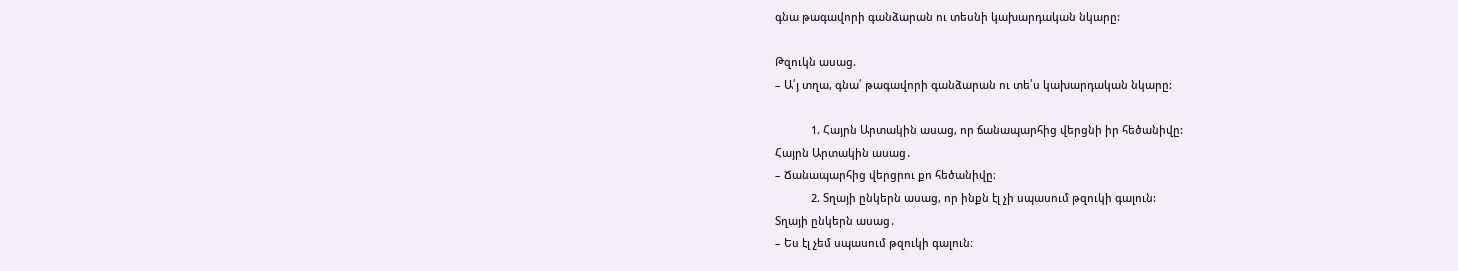գնա թագավորի գանձարան ու տեսնի կախարդական նկարը:

Թզուկն ասաց.
– Ա՛յ տղա, գնա՛ թագավորի գանձարան ու տե՛ս կախարդական նկարը:

            1. Հայրն Արտակին ասաց, որ ճանապարհից վերցնի իր հեծանիվը:
Հայրն Արտակին ասաց․
– Ճանապարհից վերցրու քո հեծանիվը։
            2. Տղայի ընկերն ասաց, որ ինքն էլ չի սպասում թզուկի գալուն:
Տղայի ընկերն ասաց․
– Ես էլ չեմ սպասում թզուկի գալուն։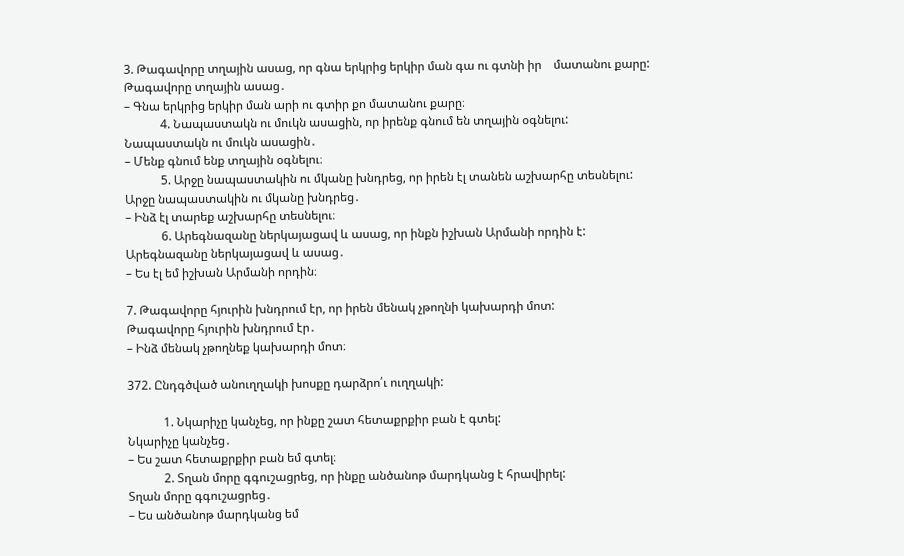3. Թագավորը տղային ասաց, որ գնա երկրից երկիր ման գա ու գտնի իր    մատանու քարը:
Թագավորը տղային ասաց․
– Գնա երկրից երկիր ման արի ու գտիր քո մատանու քարը։
            4. Նապաստակն ու մուկն ասացին, որ իրենք գնում են տղային օգնելու:
Նապաստակն ու մուկն ասացին․
– Մենք գնում ենք տղային օգնելու։
            5. Արջը նապաստակին ու մկանը խնդրեց, որ իրեն էլ տանեն աշխարհը տեսնելու:
Արջը նապաստակին ու մկանը խնդրեց․
– Ինձ էլ տարեք աշխարհը տեսնելու։
            6. Արեգնազանը ներկայացավ և ասաց, որ ինքն իշխան Արմանի որդին է:
Արեգնազանը ներկայացավ և ասաց․
– Ես էլ եմ իշխան Արմանի որդին։

7. Թագավորը հյուրին խնդրում էր, որ իրեն մենակ չթողնի կախարդի մոտ:
Թագավորը հյուրին խնդրում էր․
– Ինձ մենակ չթողնեք կախարդի մոտ։

372. Ընդգծված անուղղակի խոսքը դարձրո՛ւ ուղղակի:

            1. Նկարիչը կանչեց, որ ինքը շատ հետաքրքիր բան է գտել:
Նկարիչը կանչեց․
– Ես շատ հետաքրքիր բան եմ գտել։
            2. Տղան մորը գգուշացրեց, որ ինքը անծանոթ մարդկանց է հրավիրել:
Տղան մորը գգուշացրեց․
– Ես անծանոթ մարդկանց եմ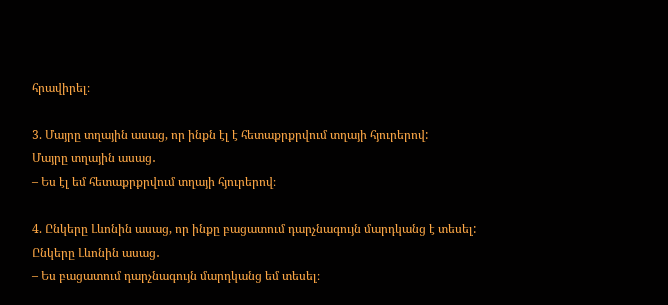հրավիրել։

3. Մայրը տղային ասաց, որ ինքն էլ է հետաքրքրվում տղայի հյուրերով:
Մայրը տղային ասաց․
– Ես էլ եմ հետաքրքրվում տղայի հյուրերով։

4. Ընկերը Լևոնին ասաց, որ ինքը բացատում դարչնագույն մարդկանց է տեսել:
Ընկերը Լևոնին ասաց․
– Ես բացատում դարչնագույն մարդկանց եմ տեսել։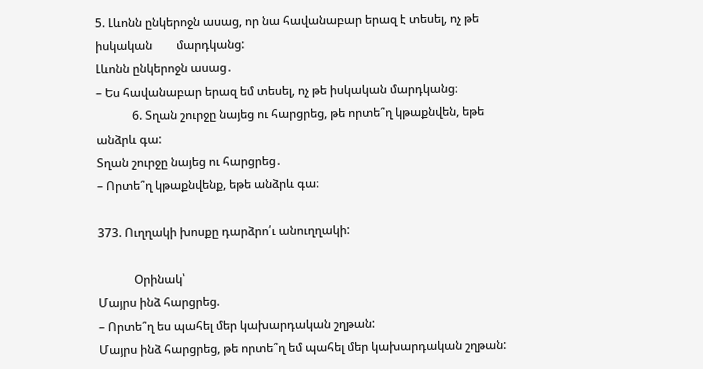5. Լևոնն ընկերոջն ասաց, որ նա հավանաբար երազ է տեսել, ոչ թե իսկական        մարդկանց:
Լևոնն ընկերոջն ասաց․
– Ես հավանաբար երազ եմ տեսել, ոչ թե իսկական մարդկանց։
            6. Տղան շուրջը նայեց ու հարցրեց, թե որտե՞ղ կթաքնվեն, եթե անձրև գա:
Տղան շուրջը նայեց ու հարցրեց․
– Որտե՞ղ կթաքնվենք, եթե անձրև գա։

373. Ուղղակի խոսքը դարձրո՛ւ անուղղակի:

            Օրինակ՝
Մայրս ինձ հարցրեց.
– Որտե՞ղ ես պահել մեր կախարդական շղթան:
Մայրս ինձ հարցրեց, թե որտե՞ղ եմ պահել մեր կախարդական շղթան: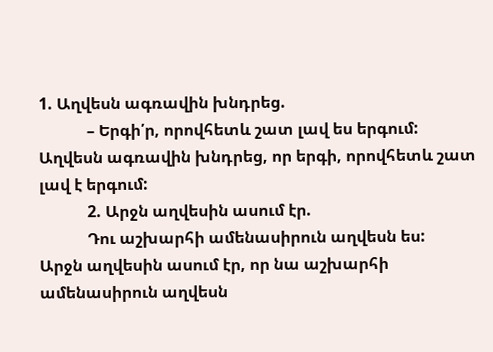1. Աղվեսն ագռավին խնդրեց.
            – Երգի՛ր, որովհետև շատ լավ ես երգում:
Աղվեսն ագռավին խնդրեց, որ երգի, որովհետև շատ լավ է երգում:
            2. Արջն աղվեսին ասում էր.
            Դու աշխարհի ամենասիրուն աղվեսն ես:
Արջն աղվեսին ասում էր, որ նա աշխարհի ամենասիրուն աղվեսն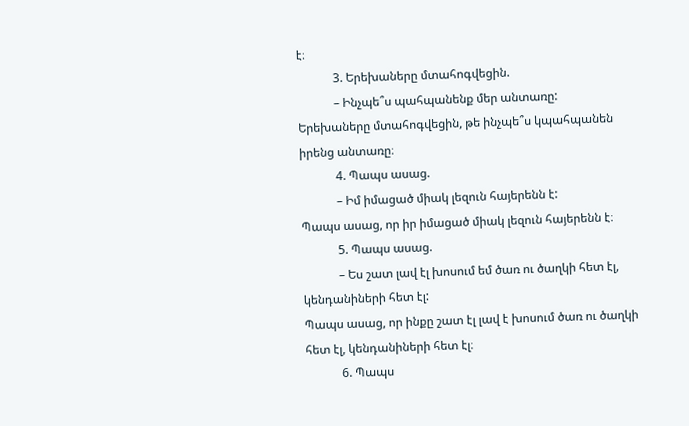է։
            3. Երեխաները մտահոգվեցին.
            – Ինչպե՞ս պահպանենք մեր անտառը:
Երեխաները մտահոգվեցին, թե ինչպե՞ս կպահպանեն իրենց անտառը։
            4. Պապս ասաց.
            – Իմ իմացած միակ լեզուն հայերենն է:
Պապս ասաց, որ իր իմացած միակ լեզուն հայերենն է։
            5. Պապս ասաց.
            – Ես շատ լավ էլ խոսում եմ ծառ ու ծաղկի հետ էլ, կենդանիների հետ էլ:
Պապս ասաց, որ ինքը շատ էլ լավ է խոսում ծառ ու ծաղկի հետ էլ, կենդանիների հետ էլ։
            6. Պապս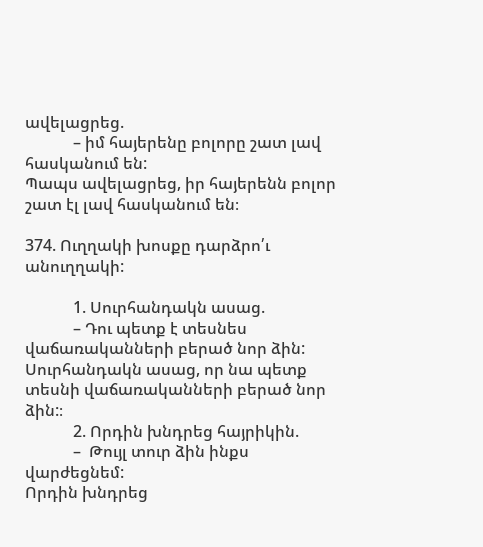ավելացրեց.
            – իմ հայերենը բոլորը շատ լավ հասկանում են:
Պապս ավելացրեց, իր հայերենն բոլոր շատ էլ լավ հասկանում են։

374. Ուղղակի խոսքը դարձրո՛ւ անուղղակի:

            1. Սուրհանդակն ասաց.
            – Դու պետք է տեսնես վաճառականների բերած նոր ձին:
Սուրհանդակն ասաց, որ նա պետք տեսնի վաճառականների բերած նոր ձին:։
            2. Որդին խնդրեց հայրիկին.
            –  Թույլ տուր ձին ինքս վարժեցնեմ:
Որդին խնդրեց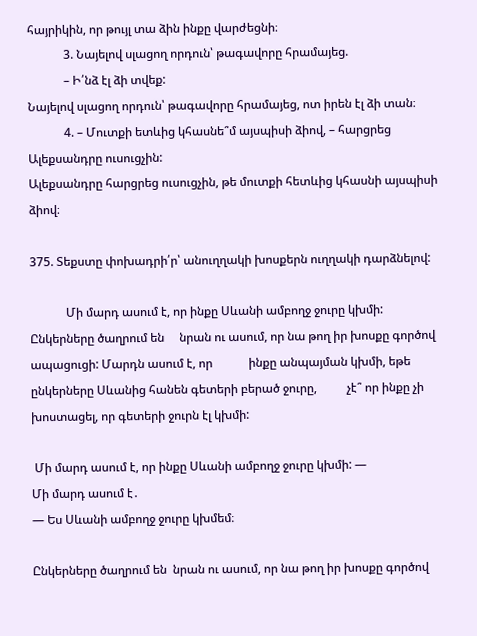հայրիկին, որ թույլ տա ձին ինքը վարժեցնի։
            3. Նայելով սլացող որդուն՝ թագավորը հրամայեց.
            – Ի՛նձ էլ ձի տվեք:
Նայելով սլացող որդուն՝ թագավորը հրամայեց, ոտ իրեն էլ ձի տան։
            4. – Մուտքի ետևից կհասնե՞մ այսպիսի ձիով, – հարցրեց Ալեքսանդրը ուսուցչին:
Ալեքսանդրը հարցրեց ուսուցչին, թե մուտքի հետևից կհասնի այսպիսի ձիով։

375. Տեքստը փոխադրի՛ր՝ անուղղակի խոսքերն ուղղակի դարձնելով:

            Մի մարդ ասում է, որ ինքը Սևանի ամբողջ ջուրը կխմի:  Ընկերները ծաղրում են     նրան ու ասում, որ նա թող իր խոսքը գործով ապացուցի: Մարդն ասում է, որ            ինքը անպայման կխմի, եթե ընկերները Սևանից հանեն գետերի բերած ջուրը,          չէ՞ որ ինքը չի խոստացել, որ գետերի ջուրն էլ կխմի:

 Մի մարդ ասում է, որ ինքը Սևանի ամբողջ ջուրը կխմի: —
Մի մարդ ասում է․
— Ես Սևանի ամբողջ ջուրը կխմեմ։

Ընկերները ծաղրում են  նրան ու ասում, որ նա թող իր խոսքը գործով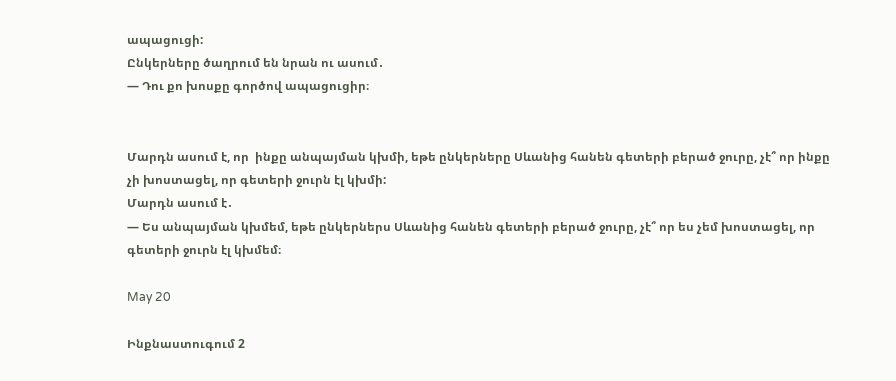ապացուցի:
Ընկերները ծաղրում են նրան ու ասում․
— Դու քո խոսքը գործով ապացուցիր։


Մարդն ասում է, որ  ինքը անպայման կխմի, եթե ընկերները Սևանից հանեն գետերի բերած ջուրը, չէ՞ որ ինքը չի խոստացել, որ գետերի ջուրն էլ կխմի:
Մարդն ասում է․
— Ես անպայման կխմեմ, եթե ընկերներս Սևանից հանեն գետերի բերած ջուրը, չէ՞ որ ես չեմ խոստացել, որ գետերի ջուրն էլ կխմեմ։

May 20

Ինքնաստուգում 2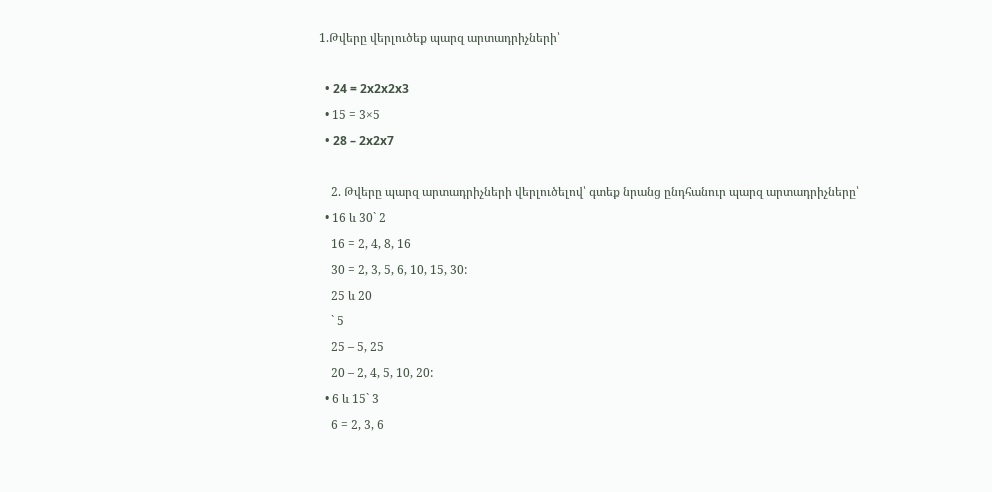1.Թվերը վերլուծեք պարզ արտադրիչների՝

  • 24 = 2x2x2x3
  • 15 = 3×5
  • 28 – 2x2x7

    2. Թվերը պարզ արտադրիչների վերլուծելով՝ գտեք նրանց ընդհանուր պարզ արտադրիչները՝
  • 16 և 30` 2
    16 = 2, 4, 8, 16
    30 = 2, 3, 5, 6, 10, 15, 30:
    25 և 20
    ` 5
    25 – 5, 25
    20 – 2, 4, 5, 10, 20:
  • 6 և 15` 3
    6 = 2, 3, 6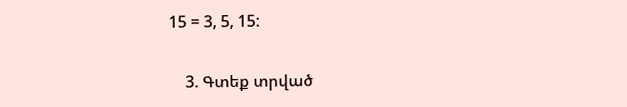15 = 3, 5, 15:

    3. Գտեք տրված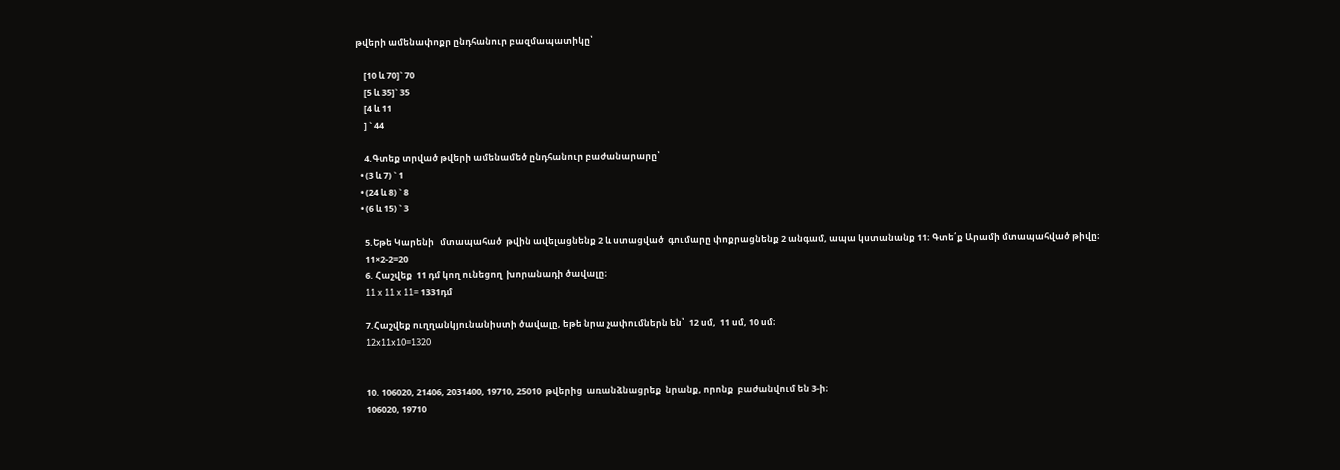թվերի ամենափոքր ընդհանուր բազմապատիկը՝

    [10 և 70]` 70
    [5 և 35]` 35
    [4 և 11
    ] ` 44

    4.Գտեք տրված թվերի ամենամեծ ընդհանուր բաժանարարը՝
  • (3 և 7) ` 1
  • (24 և 8) ` 8
  • (6 և 15) ` 3

    5.Եթե Կարենի   մտապահած  թվին ավելացնենք 2 և ստացված  գումարը փոքրացնենք 2 անգամ, ապա կստանանք 11։ Գտե՛ք Արամի մտապահված թիվը։
    11×2-2=20
    6. Հաշվեք  11 դմ կող ունեցող  խորանադի ծավալը։
    11 x 11 x 11= 1331դմ

    7.Հաշվեք ուղղանկյունանիստի ծավալը, եթե նրա չափումներն են՝  12 սմ,  11 սմ, 10 սմ։
    12x11x10=1320


    10. 106020, 21406, 2031400, 19710, 25010  թվերից  առանձնացրեք  նրանք, որոնք  բաժանվում են 3-ի։
    106020, 19710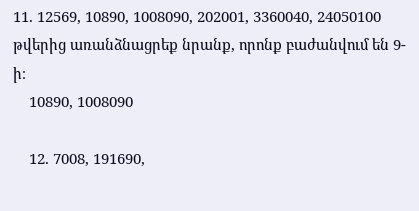11. 12569, 10890, 1008090, 202001, 3360040, 24050100 թվերից առանձնացրեք նրանք, որոնք բաժանվում են 9-ի։
    10890, 1008090

    12. 7008, 191690,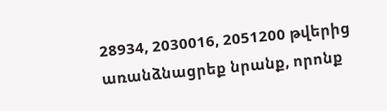28934, 2030016, 2051200 թվերից առանձնացրեք նրանք, որոնք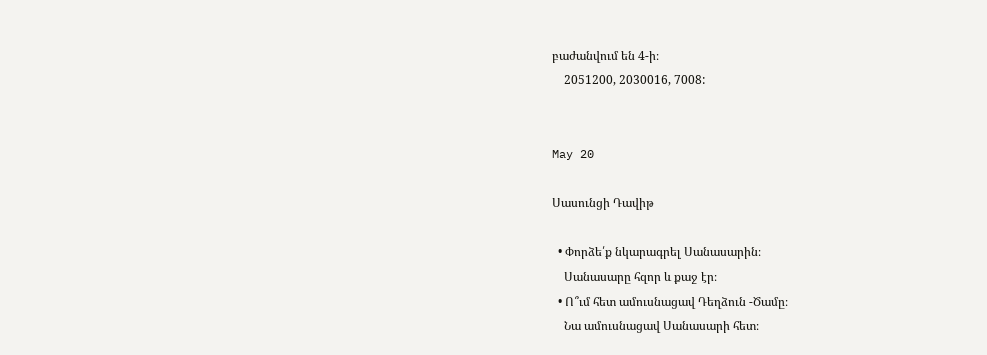բաժանվում են 4-ի։
    2051200, 2030016, 7008:


May 20

Սասունցի Դավիթ

  • Փորձե՛ք նկարագրել Սանասարին։
    Սանասարը հզոր և քաջ էր։
  • Ո՞ւմ հետ ամուսնացավ Դեղձուն -Ծամը։
    Նա ամուսնացավ Սանասարի հետ։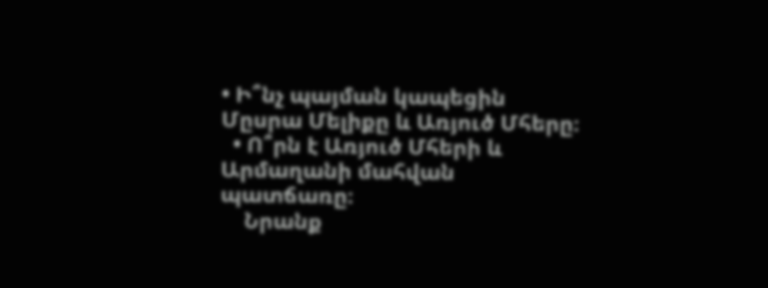• Ի՞նչ պայման կապեցին Մըսրա Մելիքը և Առյուծ Մհերը։
  • Ո՞րն է Առյուծ Մհերի և Արմաղանի մահվան պատճառը։
    Նրանք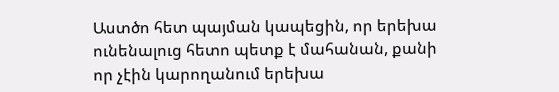Աստծո հետ պայման կապեցին, որ երեխա ունենալուց հետո պետք է մահանան, քանի որ չէին կարողանում երեխա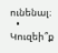ունենալ։
  • Կուզեի՞ք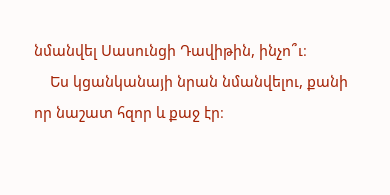նմանվել Սասունցի Դավիթին, ինչո՞ւ։
    Ես կցանկանայի նրան նմանվելու, քանի որ նաշատ հզոր և քաջ էր։